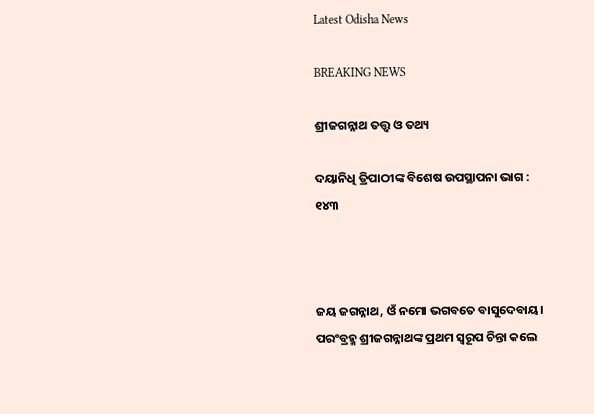Latest Odisha News

BREAKING NEWS

ଶ୍ରୀଜଗନ୍ନାଥ ତତ୍ତ୍ୱ ଓ ତଥ୍ୟ

ଦୟାନିଧି ତ୍ରିପାଠୀଙ୍କ ବିଶେଷ ଉପସ୍ଥାପନା ଭାଗ : ୧୪୩



ଜୟ ଜଗନ୍ନାଥ, ଓଁ ନମୋ ଭଗବତେ ବାସୁଦେବାୟ। ପରଂବ୍ରହ୍ମ ଶ୍ରୀଜଗନ୍ନାଥଙ୍କ ପ୍ରଥମ ସ୍ୱରୂପ ଚିନ୍ତା କଲେ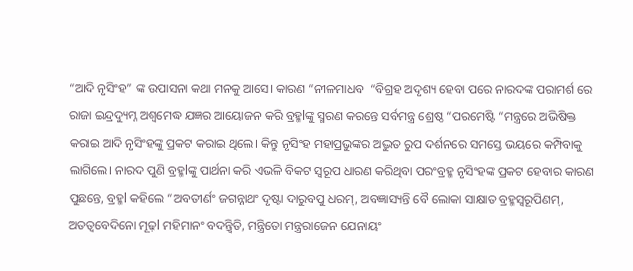“ଆଦି ନୃସିଂହ” ଙ୍କ ଉପାସନା କଥା ମନକୁ ଆସେ। କାରଣ “ନୀଳମାଧବ  “ବିଗ୍ରହ ଅଦୃଶ୍ୟ ହେବା ପରେ ନାରଦଙ୍କ ପରାମର୍ଶ ରେ ରାଜା ଇନ୍ଦ୍ରଦ୍ୟୁମ୍ନ ଅଶ୍ଵମେଦ୍ଧ ଯଜ୍ଞର ଆୟୋଜନ କରି ବ୍ରହ୍ମlଙ୍କୁ ସ୍ମରଣ କରନ୍ତେ ସର୍ବମନ୍ତ୍ର ଶ୍ରେଷ୍ଠ “ପରମେଷ୍ଟି “ମନ୍ତ୍ରରେ ଅଭିଷିକ୍ତ କରାଇ ଆଦି ନୃସିଂହଙ୍କୁ ପ୍ରକଟ କରାଇ ଥିଲେ। କିନ୍ତୁ ନୃସିଂହ ମହାପ୍ରଭୁଙ୍କର ଅଦ୍ଭୁତ ରୁପ ଦର୍ଶନରେ ସମସ୍ତେ ଭୟରେ କମ୍ପିବାକୁ ଲାଗିଲେ। ନାରଦ ପୁଣି ବ୍ରହ୍ମlଙ୍କୁ ପାର୍ଥନା କରି ଏଭଳି ବିକଟ ସ୍ୱରୂପ ଧାରଣ କରିଥିବା ପରଂବ୍ରହ୍ମ ନୃସିଂହଙ୍କ ପ୍ରକଟ ହେବାର କାରଣ ପୁଛନ୍ତେ, ବ୍ରହ୍ମl କହିଲେ “ଅବତୀର୍ଣଂ ଜଗନ୍ନାଥଂ ଦୃଷ୍ଟା ଦାରୁବପୁ ଧରମ୍, ଅବଜ୍ଞାସ୍ୟନ୍ତି ବୈ ଲୋକା ସାକ୍ଷାତ ବ୍ରହ୍ମସ୍ୱରୂପିଣମ୍, ଅତତ୍ୱବେଦିନୋ ମୂଢ଼l ମହିମାନଂ ବଦନ୍ତ୍ଵିତି, ମନ୍ତ୍ରିତୋ ମନ୍ତ୍ରରାଜେନ ଯେନାୟଂ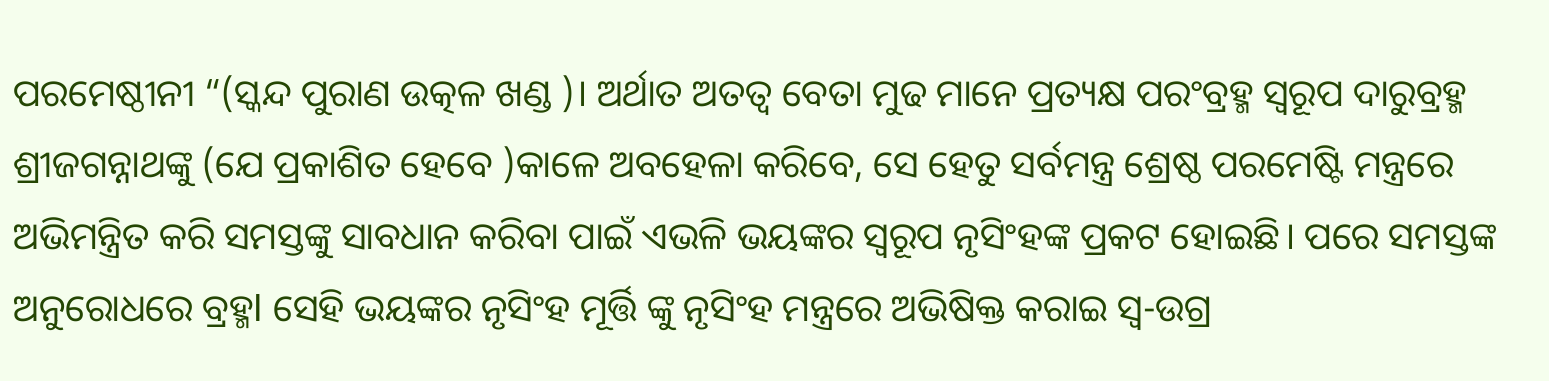ପରମେଷ୍ଠୀନୀ “(ସ୍କନ୍ଦ ପୁରାଣ ଉତ୍କଳ ଖଣ୍ଡ )। ଅର୍ଥାତ ଅତତ୍ୱ ବେତା ମୁଢ ମାନେ ପ୍ରତ୍ୟକ୍ଷ ପରଂବ୍ରହ୍ମ ସ୍ୱରୂପ ଦାରୁବ୍ରହ୍ମ ଶ୍ରୀଜଗନ୍ନାଥଙ୍କୁ (ଯେ ପ୍ରକାଶିତ ହେବେ )କାଳେ ଅବହେଳା କରିବେ, ସେ ହେତୁ ସର୍ବମନ୍ତ୍ର ଶ୍ରେଷ୍ଠ ପରମେଷ୍ଟି ମନ୍ତ୍ରରେ ଅଭିମନ୍ତ୍ରିତ କରି ସମସ୍ତଙ୍କୁ ସାବଧାନ କରିବା ପାଇଁ ଏଭଳି ଭୟଙ୍କର ସ୍ୱରୂପ ନୃସିଂହଙ୍କ ପ୍ରକଟ ହୋଇଛି। ପରେ ସମସ୍ତଙ୍କ ଅନୁରୋଧରେ ବ୍ରହ୍ମl ସେହି ଭୟଙ୍କର ନୃସିଂହ ମୂର୍ତ୍ତି ଙ୍କୁ ନୃସିଂହ ମନ୍ତ୍ରରେ ଅଭିଷିକ୍ତ କରାଇ ସ୍ଵ-ଉଗ୍ର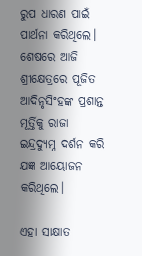ରୁପ ଧାରଣ ପାଇଁ ପାର୍ଥନା କରିଥିଲେ। ଶେଷରେ ଆଜି ଶ୍ରୀକ୍ଷେତ୍ରରେ ପୂଜିତ ଆଦିନୃସିଂହଙ୍କ ପ୍ରଶାନ୍ତ ମୂର୍ତ୍ତିକୁ ରାଜା ଇନ୍ଦ୍ରଦ୍ୟୁମ୍ନ ଦର୍ଶନ କରି ଯଜ୍ଞ ଆୟୋଜନ କରିଥିଲେ।

ଏହା ସାକ୍ଷାତ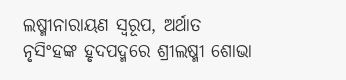ଲଷ୍ମୀନାରାୟଣ ସ୍ୱରୂପ, ଅର୍ଥାତ ନୃସିଂହଙ୍କ ହୃଦପଦ୍ମରେ ଶ୍ରୀଲଷ୍ମୀ ଶୋଭା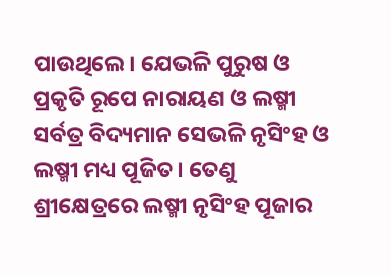ପାଉଥିଲେ। ଯେଭଳି ପୁରୁଷ ଓ ପ୍ରକୃତି ରୂପେ ନାରାୟଣ ଓ ଲଷ୍ମୀ ସର୍ବତ୍ର ବିଦ୍ୟମାନ ସେଭଳି ନୃସିଂହ ଓ ଲଷ୍ମୀ ମଧ୍ୟ ପୂଜିତ। ତେଣୁ ଶ୍ରୀକ୍ଷେତ୍ରରେ ଲଷ୍ମୀ ନୃସିଂହ ପୂଜାର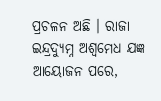ପ୍ରଚଳନ ଅଛି । ରାଜା ଇନ୍ଦ୍ରଦ୍ୟୁମ୍ନ ଅଶ୍ୱମେଧ ଯଜ୍ଞ ଆୟୋଜନ ପରେ,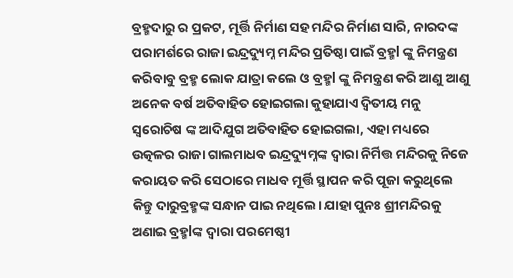ବ୍ରହ୍ମଦାରୁ ର ପ୍ରକଟ, ମୂର୍ତ୍ତି ନିର୍ମାଣ ସହ ମନ୍ଦିର ନିର୍ମାଣ ସାରି, ନାରଦଙ୍କ ପରାମର୍ଶରେ ରାଜା ଇନ୍ଦ୍ରଦ୍ୟୁମ୍ନ ମନ୍ଦିର ପ୍ରତିଷ୍ଠା ପାଇଁ ବ୍ରହ୍ମl ଙ୍କୁ ନିମନ୍ତ୍ରଣ କରିବାବୁ ବ୍ରହ୍ମ ଲୋକ ଯାତ୍ରା କଲେ ଓ ବ୍ରହ୍ମl ଙ୍କୁ ନିମନ୍ତ୍ରଣ କରି ଆଣୁ ଆଣୁ ଅନେକ ବର୍ଷ ଅତିବାହିତ ହୋଇଗଲା କୁହାଯାଏ ଦ୍ଵିତୀୟ ମନୁ ସ୍ୱରୋଚିଷ ଙ୍କ ଆଦିଯୁଗ ଅତିବାହିତ ହୋଇଗଲା, ଏହା ମଧ୍ୟରେ ଉତ୍କଳର ରାଜା ଗାଲମାଧବ ଇନ୍ଦ୍ରଦ୍ୟୁମ୍ନଙ୍କ ଦ୍ୱାରା ନିର୍ମିତ୍ତ ମନ୍ଦିରକୁ ନିଜେ କରାୟତ କରି ସେଠାରେ ମାଧବ ମୂର୍ତ୍ତି ସ୍ଥାପନ କରି ପୂଜା କରୁଥିଲେ କିନ୍ତୁ ଦାରୁବ୍ରହ୍ମଙ୍କ ସନ୍ଧାନ ପାଇ ନଥିଲେ। ଯାହା ପୁନଃ ଶ୍ରୀମନ୍ଦିରକୁ ଅଣାଇ ବ୍ରହ୍ମlଙ୍କ ଦ୍ୱାରା ପରମେଷ୍ଠୀ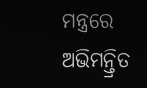ମନ୍ତ୍ରରେ ଅଭିମନ୍ତ୍ରିତ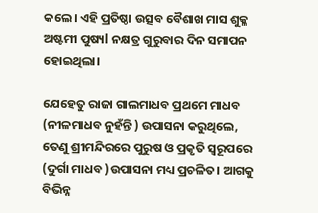କଲେ। ଏହି ପ୍ରତିଷ୍ଠା ଉତ୍ସବ ବୈଶାଖ ମାସ ଶୁକ୍ଳ ଅଷ୍ଟମୀ ପୁଷ୍ୟl ନକ୍ଷତ୍ର ଗୁରୁବାର ଦିନ ସମାପନ ହୋଇଥିଲା।

ଯେହେତୁ ରାଜା ଗାଲମାଧବ ପ୍ରଥମେ ମାଧବ (ନୀଳମାଧବ ନୁହଁନ୍ତି ) ଉପାସନା କରୁଥିଲେ, ତେଣୁ ଶ୍ରୀମନ୍ଦିରରେ ପୁରୁଷ ଓ ପ୍ରକୃତି ସ୍ୱରୂପରେ (ଦୁର୍ଗା ମାଧବ )ଉପାସନା ମଧ୍ୟ ପ୍ରଚଳିତ। ଆଗକୁ ବିଭିନ୍ନ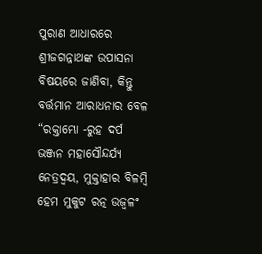ପୁରାଣ ଆଧାରରେ ଶ୍ରୀଜଗନ୍ନାଥଙ୍କ ଉପାସନା ବିଷୟରେ ଜାଣିବା, କିନ୍ତୁ ବର୍ତ୍ତମାନ ଆରାଧନାର ବେଳ “ରକ୍ତାମ୍ଭୋ -ରୁହ ଦର୍ପ ଭଞ୍ଜନ ମହାସୌନ୍ଦର୍ଯ୍ୟ ନେତ୍ରଦ୍ବୟ, ମୁକ୍ତାହାର ବିଳମ୍ବି ହେମ ମୁକୁଟ ରତ୍ନ ଉଜ୍ବଳଂ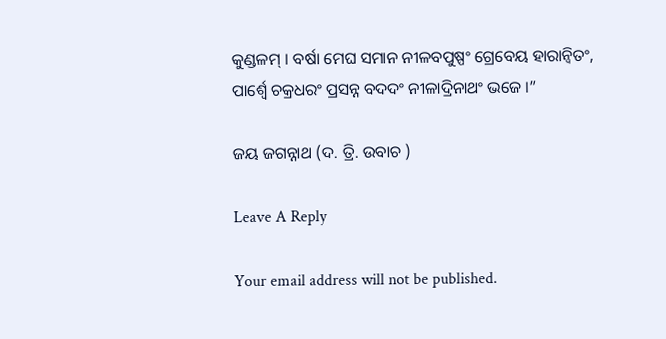କୁଣ୍ଡଳମ୍ । ବର୍ଷା ମେଘ ସମାନ ନୀଳବପୁଷ୍ପଂ ଗ୍ରେବେୟ ହାରାନ୍ବିତଂ, ପାର୍ଶ୍ୱେ ଚକ୍ରଧରଂ ପ୍ରସନ୍ନ ବଦଦଂ ନୀଳାଦ୍ରିନାଥଂ ଭଜେ ।”

ଜୟ ଜଗନ୍ନାଥ (ଦ. ତ୍ରି. ଉବାଚ )

Leave A Reply

Your email address will not be published.